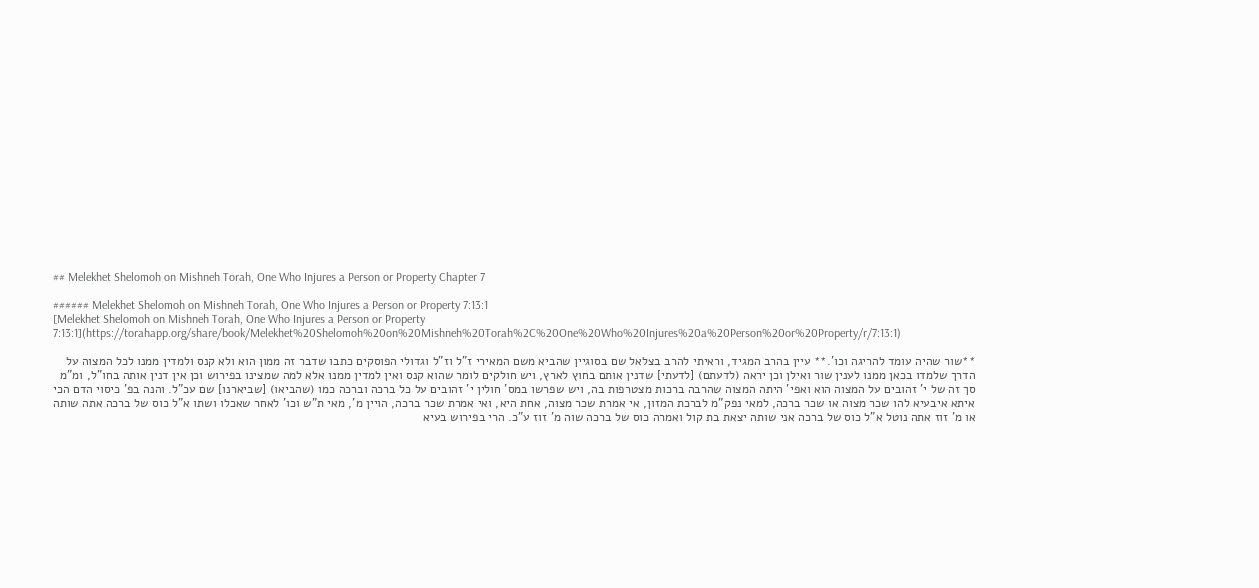## Melekhet Shelomoh on Mishneh Torah, One Who Injures a Person or Property Chapter 7

###### Melekhet Shelomoh on Mishneh Torah, One Who Injures a Person or Property 7:13:1
[Melekhet Shelomoh on Mishneh Torah, One Who Injures a Person or Property 7:13:1](https://torahapp.org/share/book/Melekhet%20Shelomoh%20on%20Mishneh%20Torah%2C%20One%20Who%20Injures%20a%20Person%20or%20Property/r/7:13:1)

**שור שהיה עומד להריגה וכו'.** עיין בהרב המגיד, וראיתי להרב בצלאל שם בסוגיין שהביא משם המאירי ז"ל וז"ל וגדולי הפוסקים כתבו שדבר זה ממון הוא ולא קנס ולמדין ממנו לכל המצוה על הדרך שלמדו בכאן ממנו לענין שור ואילן וכן יראה (לדעתם) [לדעתי] שדנין אותם בחוץ לארץ, ויש חולקים לומר שהוא קנס ואין למדין ממנו אלא למה שמצינו בפירוש וכן אין דנין אותה בחו"ל, ומ"מ סך זה של י' זהובים על המצוה הוא ואפי' היתה המצוה שהרבה ברכות מצטרפות בה, ויש שפרשו במס' חולין י' זהובים על כל ברכה וברכה כמו (שהביאו) [שביארנו] שם עכ"ל. והנה בפ' כיסוי הדם הכי איתא איבעיא להו שכר מצוה או שכר ברכה, למאי נפק"מ לברכת המזון, אי אמרת שכר מצוה, אחת היא, ואי אמרת שכר ברכה, הויין מ', מאי ת"ש וכו' לאחר שאכלו ושתו א"ל כוס של ברכה אתה שותה או מ' זוז אתה נוטל א"ל כוס של ברכה אני שותה יצאת בת קול ואמרה כוס של ברכה שוה מ' זוז ע"כ. הרי בפירוש בעיא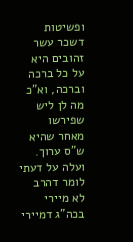ופשיטות דשכר עשר זהובים היא על כל ברכה וברכה, וא"כ מה לן ליש שפירשו מאחר שהיא ש"ס ערוך. ועלה על דעתי לומר דהרב לא מיירי בכה"ג דמיירי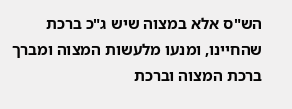הש"ס אלא במצוה שיש ג"כ ברכת שהחיינו, ומנעו מלעשות המצוה ומברך ברכת המצוה וברכת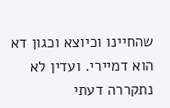שהחיינו וכיוצא וכגון דא הוא דמיירי. ועדין לא נתקררה דעתי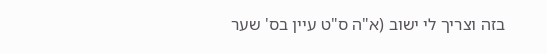בזה וצריך לי ישוב (א"ה ס"ט עיין בס' שער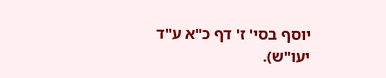יוסף בסי' ז' דף כ"א ע"ד יעו"ש).